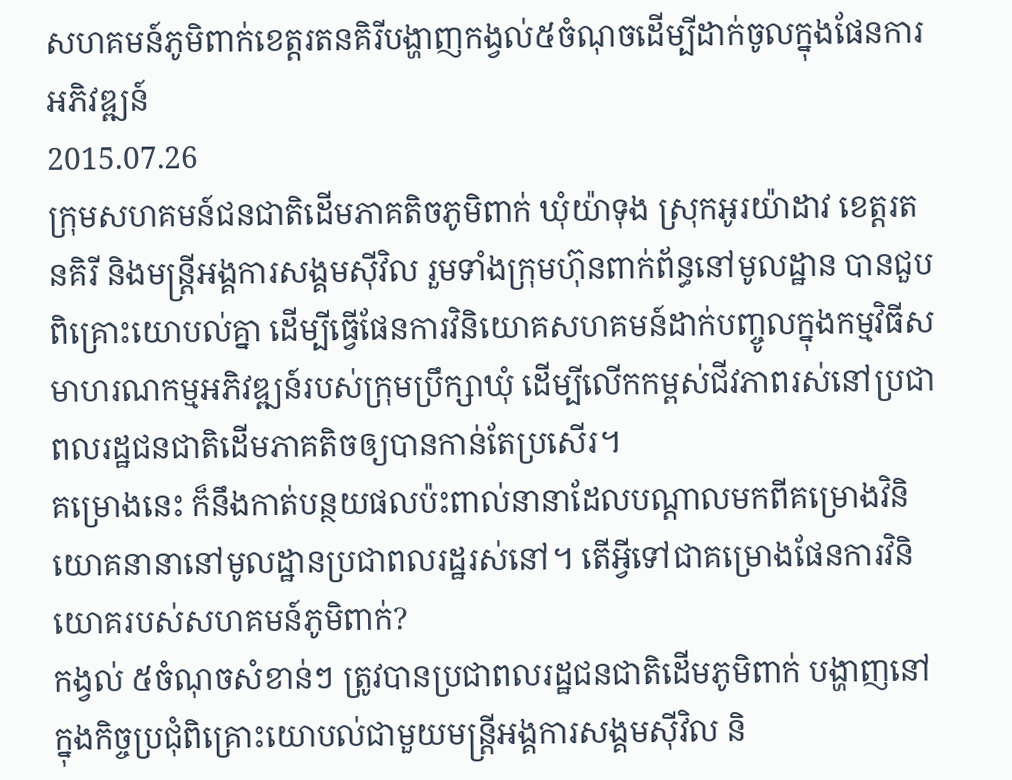សហគមន៍ភូមិពាក់ខេត្តរតនគិរីបង្ហាញកង្វល់៥ចំណុចដើម្បីដាក់ចូលក្នុងផែនការអភិវឌ្ឍន៍
2015.07.26
ក្រុមសហគមន៍ជនជាតិដើមភាគតិចភូមិពាក់ ឃុំយ៉ាទុង ស្រុកអូរយ៉ាដាវ ខេត្តរតនគិរី និងមន្ត្រីអង្គការសង្គមស៊ីវិល រួមទាំងក្រុមហ៊ុនពាក់ព័ន្ធនៅមូលដ្ឋាន បានជួបពិគ្រោះយោបល់គ្នា ដើម្បីធ្វើផែនការវិនិយោគសហគមន៍ដាក់បញ្ចូលក្នុងកម្មវិធីសមាហរណកម្មអភិវឌ្ឍន៍របស់ក្រុមប្រឹក្សាឃុំ ដើម្បីលើកកម្ពស់ជីវភាពរស់នៅប្រជាពលរដ្ឋជនជាតិដើមភាគតិចឲ្យបានកាន់តែប្រសើរ។
គម្រោងនេះ ក៏នឹងកាត់បន្ថយផលប៉ះពាល់នានាដែលបណ្ដាលមកពីគម្រោងវិនិយោគនានានៅមូលដ្ឋានប្រជាពលរដ្ឋរស់នៅ។ តើអ្វីទៅជាគម្រោងផែនការវិនិយោគរបស់សហគមន៍ភូមិពាក់?
កង្វល់ ៥ចំណុចសំខាន់ៗ ត្រូវបានប្រជាពលរដ្ឋជនជាតិដើមភូមិពាក់ បង្ហាញនៅក្នុងកិច្ចប្រជុំពិគ្រោះយោបល់ជាមួយមន្ត្រីអង្គការសង្គមស៊ីវិល និ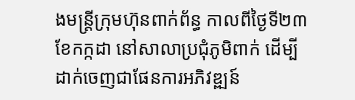ងមន្ត្រីក្រុមហ៊ុនពាក់ព័ន្ធ កាលពីថ្ងៃទី២៣ ខែកក្កដា នៅសាលាប្រជុំភូមិពាក់ ដើម្បីដាក់ចេញជាផែនការអភិវឌ្ឍន៍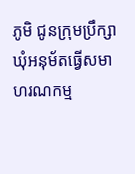ភូមិ ជូនក្រុមប្រឹក្សាឃុំអនុម័តធ្វើសមាហរណកម្ម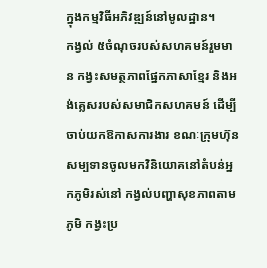ក្នុងកម្មវិធីអភិវឌ្ឍន៍នៅមូលដ្ឋាន។
កង្វល់ ៥ចំណុចរបស់សហគមន៍រួមមាន កង្វះសមត្ថភាពផ្នែកភាសាខ្មែរ និងអង់គ្លេសរបស់សមាជិកសហគមន៍ ដើម្បីចាប់យកឱកាសការងារ ខណៈក្រុមហ៊ុនសម្បទានចូលមកវិនិយោគនៅតំបន់អ្នកភូមិរស់នៅ កង្វល់បញ្ហាសុខភាពតាមភូមិ កង្វះប្រ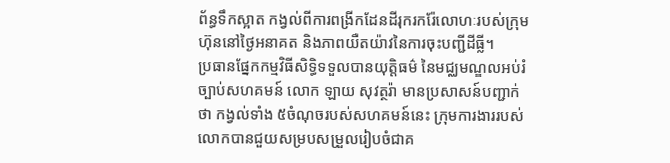ព័ន្ធទឹកស្អាត កង្វល់ពីការពង្រីកដែនដីរុករករ៉ែលោហៈរបស់ក្រុមហ៊ុននៅថ្ងៃអនាគត និងភាពយឺតយ៉ាវនៃការចុះបញ្ជីដីធ្លី។
ប្រធានផ្នែកកម្មវិធីសិទ្ធិទទួលបានយុត្តិធម៌ នៃមជ្ឈមណ្ឌលអប់រំច្បាប់សហគមន៍ លោក ឡាយ សុវត្ថរ៉ា មានប្រសាសន៍បញ្ជាក់ថា កង្វល់ទាំង ៥ចំណុចរបស់សហគមន៍នេះ ក្រុមការងាររបស់លោកបានជួយសម្របសម្រួលរៀបចំជាគ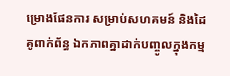ម្រោងផែនការ សម្រាប់សហគមន៍ និងដៃគូពាក់ព័ន្ធ ឯកភាពគ្នាដាក់បញ្ចូលក្នុងកម្ម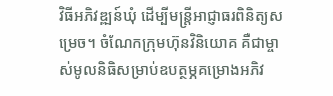វិធីអភិវឌ្ឍន៍ឃុំ ដើម្បីមន្ត្រីអាជ្ញាធរពិនិត្យសម្រេច។ ចំណែកក្រុមហ៊ុនវិនិយោគ គឺជាម្ចាស់មូលនិធិសម្រាប់ឧបត្ថម្ភគម្រោងអភិវ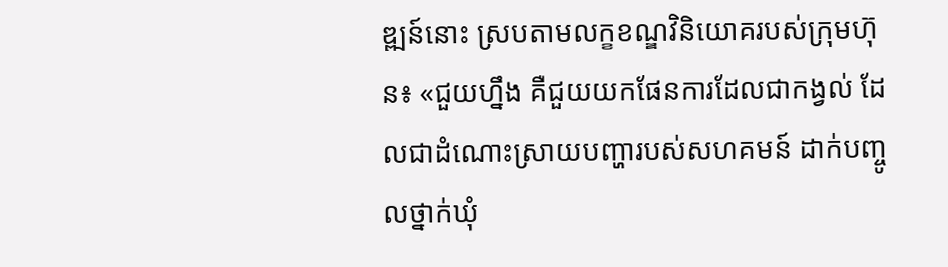ឌ្ឍន៍នោះ ស្របតាមលក្ខខណ្ឌវិនិយោគរបស់ក្រុមហ៊ុន៖ «ជួយហ្នឹង គឺជួយយកផែនការដែលជាកង្វល់ ដែលជាដំណោះស្រាយបញ្ហារបស់សហគមន៍ ដាក់បញ្ចូលថ្នាក់ឃុំ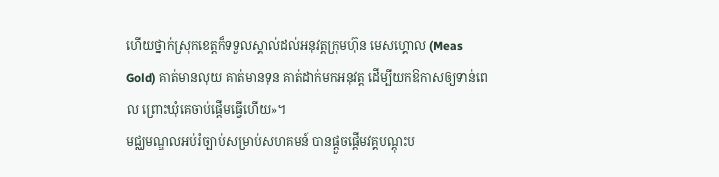ហើយថ្នាក់ស្រុកខេត្តក៏ទទួលស្គាល់ដល់អនុវត្តក្រុមហ៊ុន មេសហ្គោល (Meas Gold) គាត់មានលុយ គាត់មានទុន គាត់ដាក់មកអនុវត្ត ដើម្បីយកឱកាសឲ្យទាន់ពេល ព្រោះឃុំគេចាប់ផ្ដើមធ្វើហើយ»។
មជ្ឈមណ្ឌលអប់រំច្បាប់សម្រាប់សហគមន៍ បានផ្ដួចផ្ដើមវគ្គបណ្តុះប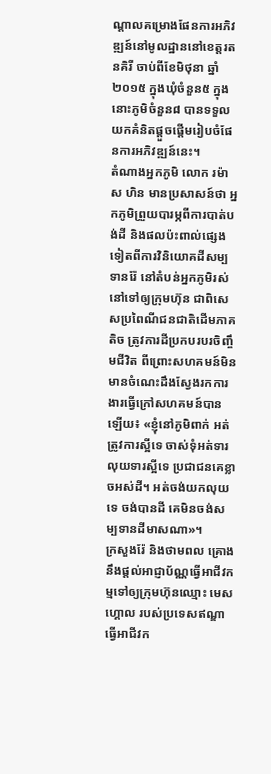ណ្តាលគម្រោងផែនការអភិវឌ្ឍន៍នៅមូលដ្ឋាននៅខេត្តរតនគិរី ចាប់ពីខែមិថុនា ឆ្នាំ២០១៥ ក្នុងឃុំចំនួន៥ ក្នុងនោះភូមិចំនួន៨ បានទទួលយកគំនិតផ្ដួចផ្ដើមរៀបចំផែនការអភិវឌ្ឍន៍នេះ។
តំណាងអ្នកភូមិ លោក រម៉ាស ហិន មានប្រសាសន៍ថា អ្នកភូមិព្រួយបារម្ភពីការបាត់បង់ដី និងផលប៉ះពាល់ផ្សេងទៀតពីការវិនិយោគដីសម្បទានរ៉ែ នៅតំបន់អ្នកភូមិរស់នៅទៅឲ្យក្រុមហ៊ុន ជាពិសេសប្រពៃណីជនជាតិដើមភាគតិច ត្រូវការដីប្រកបរបរចិញ្ចឹមជីវិត ពីព្រោះសហគមន៍មិនមានចំណេះដឹងស្វែងរកការងារធ្វើក្រៅសហគមន៍បានឡើយ៖ «ខ្ញុំនៅភូមិពាក់ អត់ត្រូវការស្អីទេ ចាស់ទុំអត់ទារលុយទារស្អីទេ ប្រជាជនគេខ្លាចអស់ដី។ អត់ចង់យកលុយទេ ចង់បានដី គេមិនចង់សម្បទានដីមាសណា»។
ក្រសួងរ៉ែ និងថាមពល គ្រោងនឹងផ្តល់អាជ្ញាប័ណ្ណធ្វើអាជីវកម្មទៅឲ្យក្រុមហ៊ុនឈ្មោះ មេសហ្គោល របស់ប្រទេសឥណ្ឌា ធ្វើអាជីវក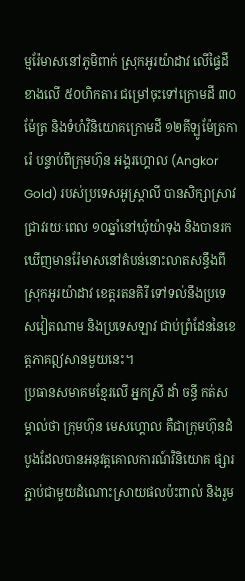ម្មរ៉ែមាសនៅភូមិពាក់ ស្រុកអូរយ៉ាដាវ លើផ្ទៃដីខាងលើ ៥០ហិកតារ ជម្រៅចុះទៅក្រោមដី ៣០ម៉ែត្រ និងទំហំវិនិយោគក្រោមដី ១២គីឡូម៉ែត្រការ៉េ បន្ទាប់ពីក្រុមហ៊ុន អង្គរហ្គោល (Angkor Gold) របស់ប្រទេសអូស្ត្រាលី បានសិក្សាស្រាវជ្រាវរយៈពេល ១០ឆ្នាំនៅឃុំយ៉ាទុង និងបានរកឃើញមានរ៉ែមាសនៅតំបន់នោះលាតសន្ធឹងពីស្រុកអូរយ៉ាដាវ ខេត្តរតនគិរី ទៅទល់នឹងប្រទេសវៀតណាម និងប្រទេសឡាវ ជាប់ព្រំដែននៃខេត្តភាគឦសានមួយនេះ។
ប្រធានសមាគមខ្មែរលើ អ្នកស្រី ដាំ ចន្ធី កត់សម្គាល់ថា ក្រុមហ៊ុន មេសហ្គោល គឺជាក្រុមហ៊ុនដំបូងដែលបានអនុវត្តគោលការណ៍វិនិយោគ ផ្សារភ្ជាប់ជាមួយដំណោះស្រាយផលប៉ះពាល់ និងរួម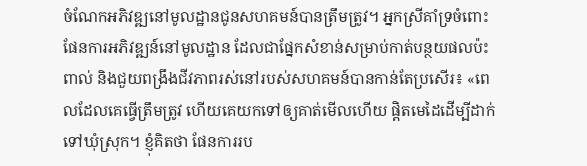ចំណែកអភិវឌ្ឍនៅមូលដ្ឋានជូនសហគមន៍បានត្រឹមត្រូវ។ អ្នកស្រីគាំទ្រចំពោះផែនការអភិវឌ្ឍន៍នៅមូលដ្ឋាន ដែលជាផ្នែកសំខាន់សម្រាប់កាត់បន្ថយផលប៉ះពាល់ និងជួយពង្រឹងជីវភាពរស់នៅរបស់សហគមន៍បានកាន់តែប្រសើរ៖ «ពេលដែលគេធ្វើត្រឹមត្រូវ ហើយគេយកទៅឲ្យគាត់មើលហើយ ផ្ដិតមេដៃដើម្បីដាក់ទៅឃុំស្រុក។ ខ្ញុំគិតថា ផែនការរប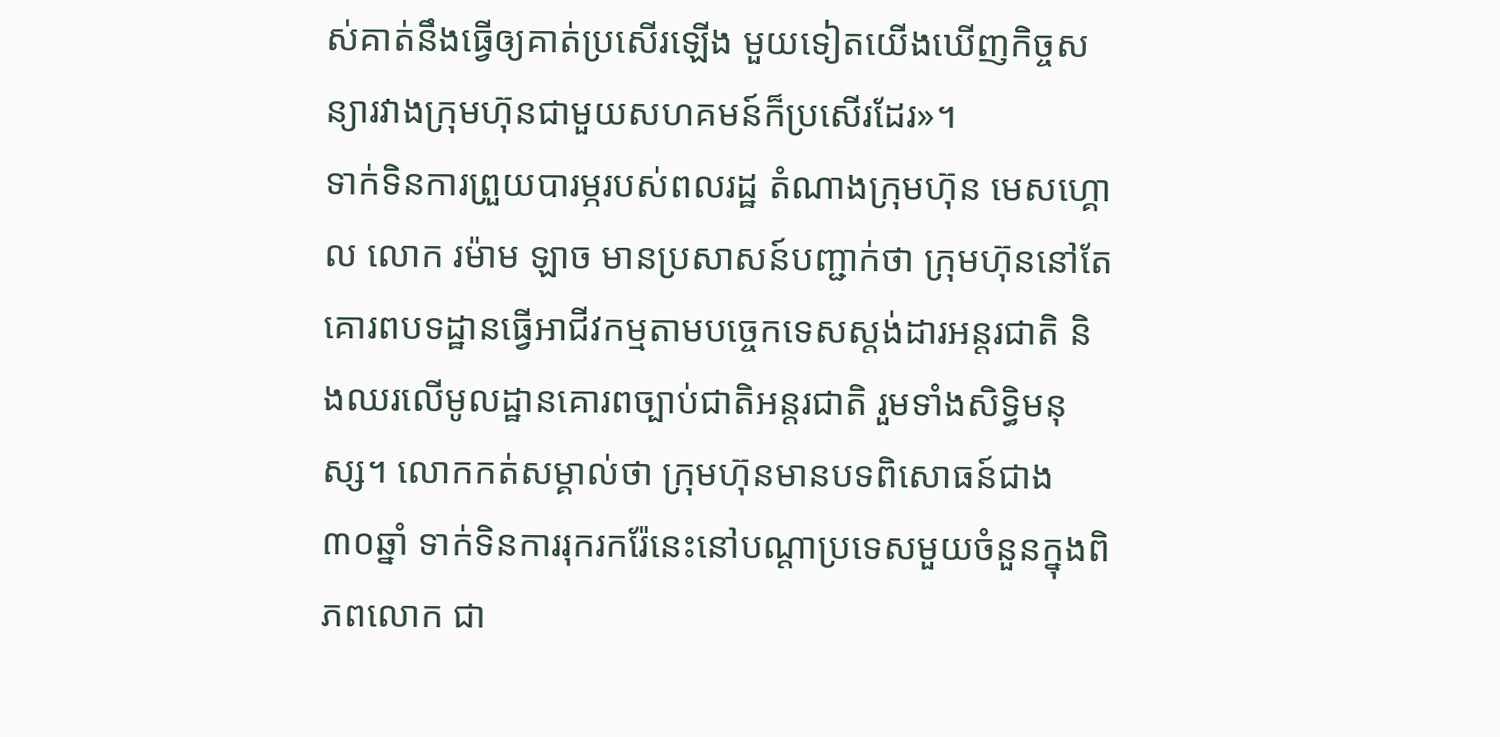ស់គាត់នឹងធ្វើឲ្យគាត់ប្រសើរឡើង មួយទៀតយើងឃើញកិច្ចសន្យារវាងក្រុមហ៊ុនជាមួយសហគមន៍ក៏ប្រសើរដែរ»។
ទាក់ទិនការព្រួយបារម្ភរបស់ពលរដ្ឋ តំណាងក្រុមហ៊ុន មេសហ្គោល លោក រម៉ាម ឡាច មានប្រសាសន៍បញ្ជាក់ថា ក្រុមហ៊ុននៅតែគោរពបទដ្ឋានធ្វើអាជីវកម្មតាមបច្ចេកទេសស្តង់ដារអន្តរជាតិ និងឈរលើមូលដ្ឋានគោរពច្បាប់ជាតិអន្តរជាតិ រួមទាំងសិទ្ធិមនុស្ស។ លោកកត់សម្គាល់ថា ក្រុមហ៊ុនមានបទពិសោធន៍ជាង ៣០ឆ្នាំ ទាក់ទិនការរុករករ៉ែនេះនៅបណ្ដាប្រទេសមួយចំនួនក្នុងពិភពលោក ជា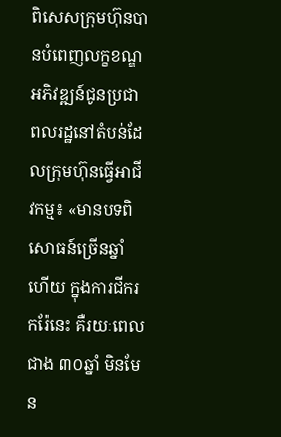ពិសេសក្រុមហ៊ុនបានបំពេញលក្ខខណ្ឌអភិវឌ្ឍន៍ជូនប្រជាពលរដ្ឋនៅតំបន់ដែលក្រុមហ៊ុនធ្វើអាជីវកម្ម៖ «មានបទពិសោធន៍ច្រើនឆ្នាំហើយ ក្នុងការជីករករ៉ែនេះ គឺរយៈពេលជាង ៣០ឆ្នាំ មិនមែន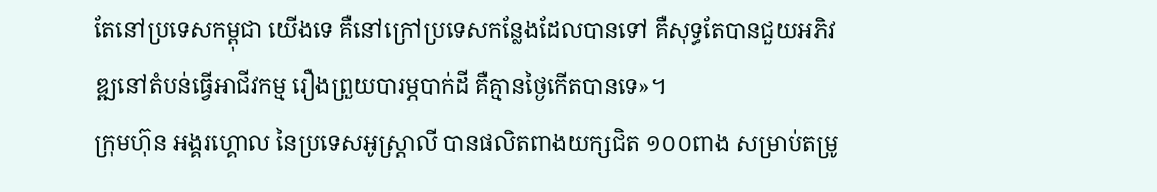តែនៅប្រទេសកម្ពុជា យើងទេ គឺនៅក្រៅប្រទេសកន្លែងដែលបានទៅ គឺសុទ្ធតែបានជួយអភិវឌ្ឍនៅតំបន់ធ្វើអាជីវកម្ម រឿងព្រួយបារម្ភបាក់ដី គឺគ្មានថ្ងៃកើតបានទេ»។
ក្រុមហ៊ុន អង្គរហ្គោល នៃប្រទេសអូស្ត្រាលី បានផលិតពាងយក្សជិត ១០០ពាង សម្រាប់តម្រូ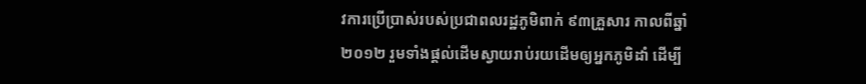វការប្រើប្រាស់របស់ប្រជាពលរដ្ឋភូមិពាក់ ៩៣គ្រួសារ កាលពីឆ្នាំ២០១២ រួមទាំងផ្តល់ដើមស្វាយរាប់រយដើមឲ្យអ្នកភូមិដាំ ដើម្បី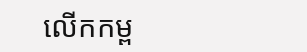លើកកម្ព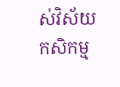ស់វិស័យកសិកម្ម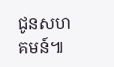ជូនសហគមន៍៕